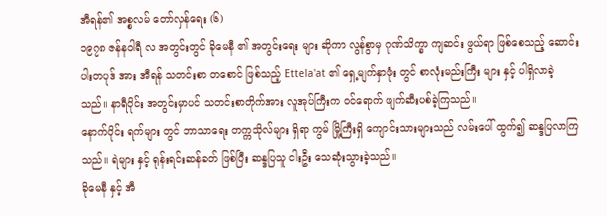အီရန်၏ အစ္စလမ် တော်လှန်ရေး (၆)
၁၉၇၈ ဇန်နဝါရီ လ အတွင်းတွင် ခိုမေနီ ၏ အတွင်းရေး များ ဆိုကာ လွန်စွာမှ ဂုဏ်သိက္ခာ ကျဆင်း ဖွယ်ရာ ဖြစ်စေသည့် ဆောင်းပါးတပုဒ် အား အီရန် သတင်းစာ တစောင် ဖြစ်သည့် Ettela'at ၏ ရှေ့မျက်နှာဖုံး တွင် စာလုံးမည်းကြီး များ နှင့် ပါရှိလာခဲ့သည်။ နာရီပိုင်း အတွင်းမှာပင် သတင်းစာတိုက်အား လူအုပ်ကြီးက ဝင်ရောက် ဖျက်ဆီးပစ်ခဲ့ကြသည်။
နောက်ပိုင်း ရက်များ တွင် ဘာသာရေး တက္ကသိုလ်များ ရှိရာ ကွမ် မြို့ကြီးရှိ ကျောင်းသားများသည် လမ်းပေါ် ထွက်၍ ဆန္ဒပြလာကြသည်။ ရဲများ နှင့် ရုန်းရင်းဆန်ခတ် ဖြစ်ပြီး ဆန္ဒပြသူ ငါးဦး သေဆုံးသွားခဲ့သည်။
ခိုမေနီ နှင့် အီ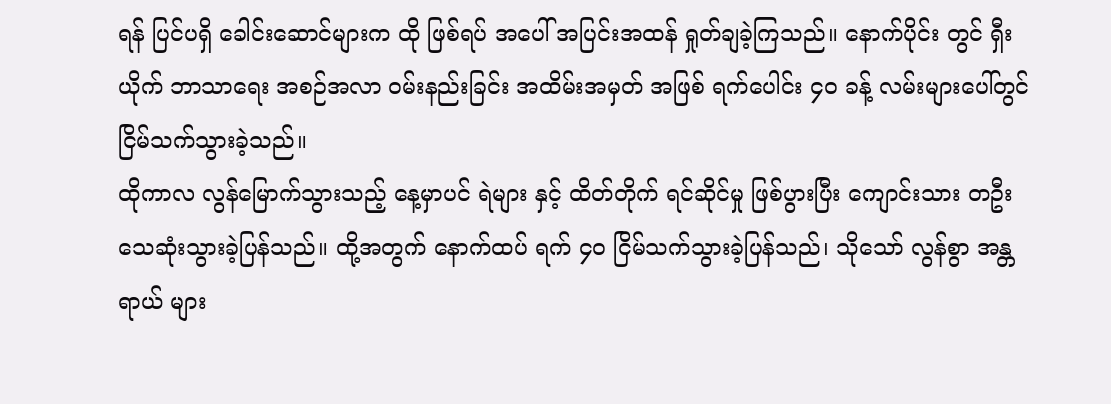ရန် ပြင်ပရှိ ခေါင်းဆောင်များက ထို ဖြစ်ရပ် အပေါ် အပြင်းအထန် ရှုတ်ချခဲ့ကြသည်။ နောက်ပိုင်း တွင် ရှီးယိုက် ဘာသာရေး အစဉ်အလာ ဝမ်းနည်းခြင်း အထိမ်းအမှတ် အဖြစ် ရက်ပေါင်း ၄၀ ခန့် လမ်းများပေါ်တွင် ငြိမ်သက်သွားခဲ့သည်။
ထိုကာလ လွန်မြောက်သွားသည့် နေ့မှာပင် ရဲများ နှင့် ထိတ်တိုက် ရင်ဆိုင်မှု ဖြစ်ပွားပြီး ကျောင်းသား တဦး သေဆုံးသွားခဲ့ပြန်သည်။ ထို့အတွက် နောက်ထပ် ရက် ၄၀ ငြိမ်သက်သွားခဲ့ပြန်သည်၊ သိုသော် လွန်စွာ အန္တရာယ် များ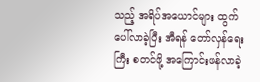သည့် အရိပ်အယောင်များ ထွက်ပေါ်လာခဲ့ပြီး အီရန် တော်လှန်ရေး ကြီး စတင်ဖို့ အကြောင်းဖန်လာခဲ့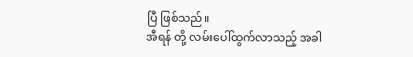ပြီ ဖြစ်သည်။
အီရန် တို့ လမ်းပေါ်ထွက်လာသည့် အခါ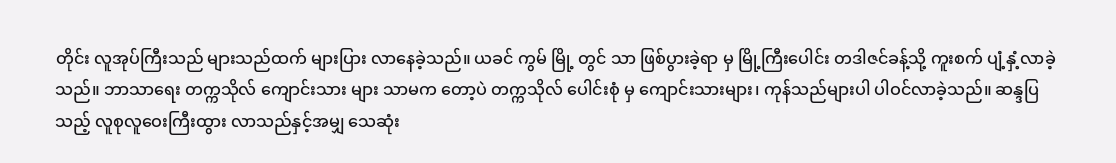တိုင်း လူအုပ်ကြီးသည် များသည်ထက် များပြား လာနေခဲ့သည်။ ယခင် ကွမ် မြို့ တွင် သာ ဖြစ်ပွားခဲ့ရာ မှ မြို့ကြီးပေါင်း တဒါဇင်ခန့်သို့ ကူးစက် ပျံ့နှံ့လာခဲ့သည်။ ဘာသာရေး တက္ကသိုလ် ကျောင်းသား များ သာမက တော့ပဲ တက္ကသိုလ် ပေါင်းစုံ မှ ကျောင်းသားများ၊ ကုန်သည်များပါ ပါဝင်လာခဲ့သည်။ ဆန္ဒပြ သည့် လူစုလူဝေးကြီးထွား လာသည်နှင့်အမျှ သေဆုံး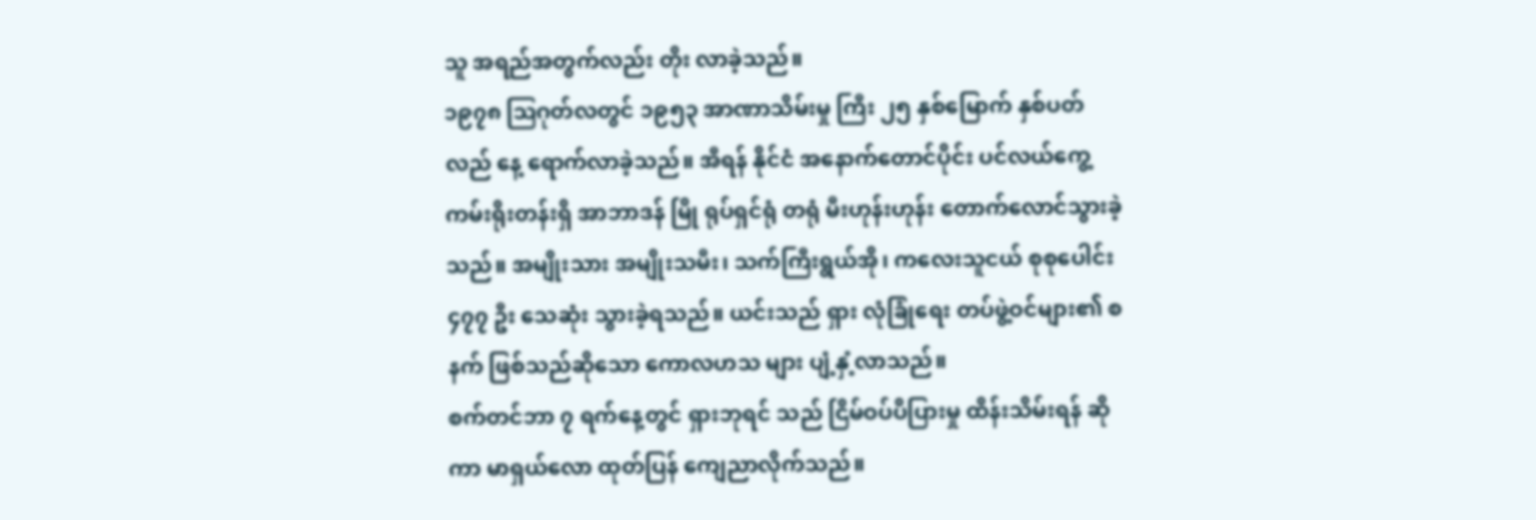သူ အရည်အတွက်လည်း တိုး လာခဲ့သည်။
၁၉၇၈ ဩဂုတ်လတွင် ၁၉၅၃ အာဏာသိမ်းမှု ကြီး ၂၅ နှစ်မြောက် နှစ်ပတ်လည် နေ့ ရောက်လာခဲ့သည်။ အီရန် နိုင်ငံ အနောက်တောင်ပိုင်း ပင်လယ်ကွေ့ ကမ်းရိုးတန်းရှိ အာဘာဒန် မြို ရုပ်ရှင်ရုံ တရုံ မီးဟုန်းဟုန်း တောက်လောင်သွားခဲ့သည်။ အမျိုးသား အမျိုးသမီး၊ သက်ကြီးရွယ်အို၊ ကလေးသူငယ် စုစုပေါင်း ၄၇၇ ဦး သေဆုံး သွားခဲ့ရသည်။ ယင်းသည် ရှား လုံခြုံရေး တပ်ဖွဲ့ဝင်များ၏ စနက် ဖြစ်သည်ဆိုသော ကောလဟသ များ ပျံ့နှံ့လာသည်။
စက်တင်ဘာ ၇ ရက်နေ့တွင် ရှားဘုရင် သည် ငြိမ်ဝပ်ပိပြားမှု ထိန်းသိမ်းရန် ဆိုကာ မာရှယ်လော ထုတ်ပြန် ကျေညာလိုက်သည်။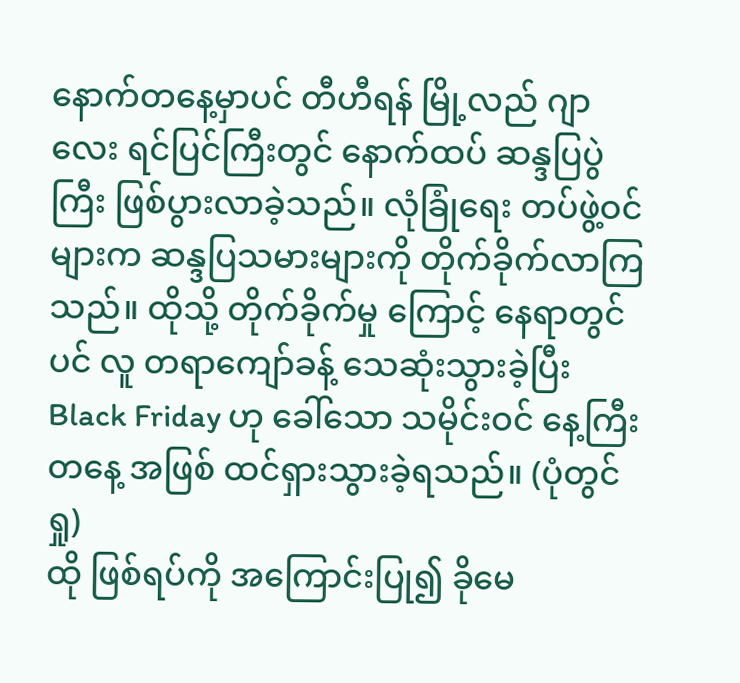နောက်တနေ့မှာပင် တီဟီရန် မြို့လည် ဂျာလေး ရင်ပြင်ကြီးတွင် နောက်ထပ် ဆန္ဒပြပွဲကြီး ဖြစ်ပွားလာခဲ့သည်။ လုံခြုံရေး တပ်ဖွဲ့ဝင်များက ဆန္ဒပြသမားများကို တိုက်ခိုက်လာကြသည်။ ထိုသို့ တိုက်ခိုက်မှု ကြောင့် နေရာတွင်ပင် လူ တရာကျော်ခန့် သေဆုံးသွားခဲ့ပြီး Black Friday ဟု ခေါ်သော သမိုင်းဝင် နေ့ကြီး တနေ့ အဖြစ် ထင်ရှားသွားခဲ့ရသည်။ (ပုံတွင် ရှု)
ထို ဖြစ်ရပ်ကို အကြောင်းပြု၍ ခိုမေ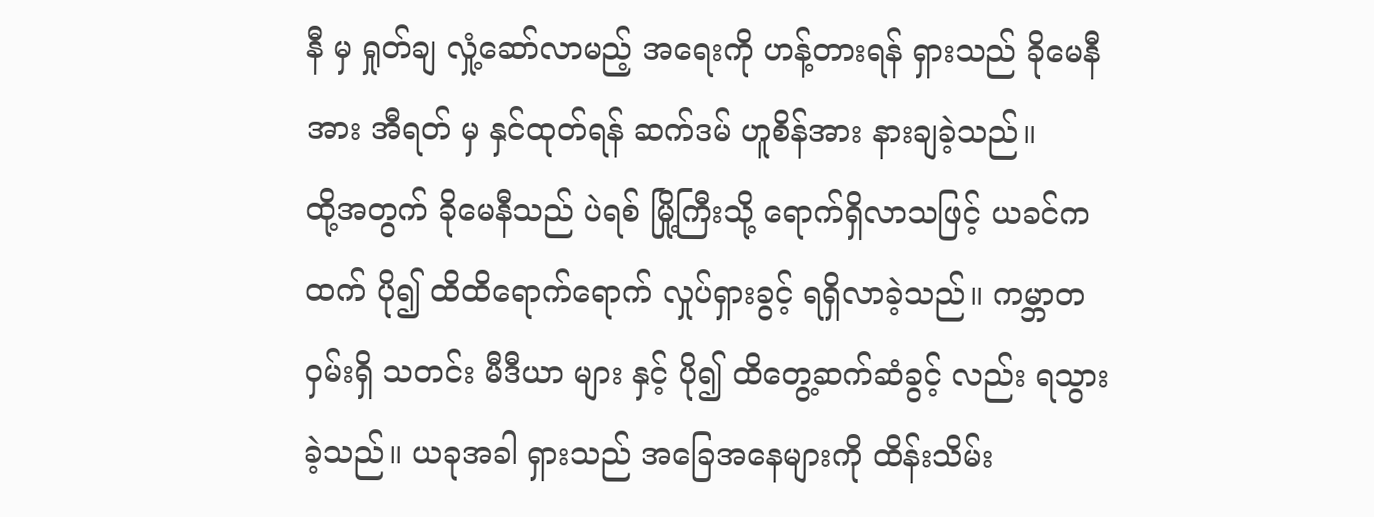နီ မှ ရှုတ်ချ လှုံ့ဆော်လာမည့် အရေးကို ဟန့်တားရန် ရှားသည် ခိုမေနီအား အီရတ် မှ နှင်ထုတ်ရန် ဆက်ဒမ် ဟူစိန်အား နားချခဲ့သည်။
ထို့အတွက် ခိုမေနီသည် ပဲရစ် မြို့ကြီးသို့ ရောက်ရှိလာသဖြင့် ယခင်ကထက် ပို၍ ထိထိရောက်ရောက် လှုပ်ရှားခွင့် ရရှိလာခဲ့သည်။ ကမ္ဘာတဝှမ်းရှိ သတင်း မီဒီယာ များ နှင့် ပို၍ ထိတွေ့ဆက်ဆံခွင့် လည်း ရသွားခဲ့သည်။ ယခုအခါ ရှားသည် အခြေအနေများကို ထိန်းသိမ်း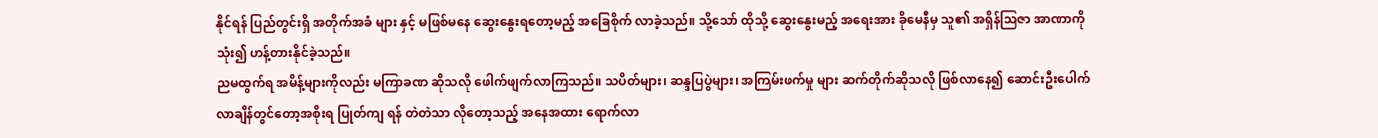နိုင်ရန် ပြည်တွင်းရှိ အတိုက်အခံ များ နှင့် မဖြစ်မနေ ဆွေးနွေးရတော့မည့် အခြေစိုက် လာခဲ့သည်။ သို့သော် ထိုသို့ ဆွေးနွေးမည့် အရေးအား ခိုမေနီမှ သူ၏ အရှိန်ဩဇာ အာဏာကို သုံး၍ ဟန့်တားနိုင်ခဲ့သည်။
ညမထွက်ရ အမိန့်များကိုလည်း မကြာခဏ ဆိုသလို ဖေါက်ဖျက်လာကြသည်။ သပိတ်များ၊ ဆန္ဒပြပွဲများ၊ အကြမ်းဖက်မှု များ ဆက်တိုက်ဆိုသလို ဖြစ်လာနေ၍ ဆောင်းဦးပေါက် လာချိန်တွင်တော့အစိုးရ ပြုတ်ကျ ရန် တဲတဲသာ လိုတော့သည့် အနေအထား ရောက်လာ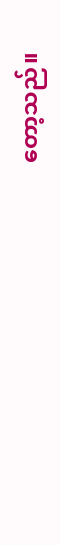တော့သည်။